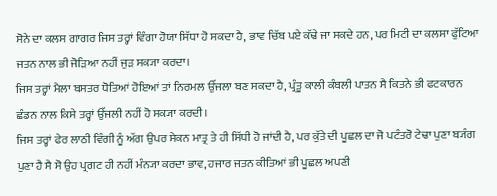ਸੋਨੇ ਦਾ ਕਲਸ ਗਾਗਰ ਜਿਸ ਤਰ੍ਹਾਂ ਵਿੰਗਾ ਹੋਯਾ ਸਿੱਧਾ ਹੋ ਸਕਦਾ ਹੈ, ਭਾਵ ਚਿੱਬ ਪਏ ਕੱਢੇ ਜਾ ਸਕਦੇ ਹਨ, ਪਰ ਮਿਟੀ ਦਾ ਕਲਸਾ ਫੁੱਟਿਆ ਜਤਨ ਨਾਲ ਭੀ ਜੋੜਿਆ ਨਹੀਂ ਜੁੜ ਸਕ੍ਯਾ ਕਰਦਾ।
ਜਿਸ ਤਰ੍ਹਾਂ ਮੈਲਾ ਬਸਤਰ ਧੋਤਿਆਂ ਹੋਇਆਂ ਤਾਂ ਨਿਰਮਲ ਉੱਜਲਾ ਬਣ ਸਕਦਾ ਹੈ, ਪ੍ਰੰਤੂ ਕਾਲੀ ਕੰਬਲੀ ਪਾਤਨ ਸੈ ਕਿਤਨੇ ਭੀ ਫਟਕਾਰਨ ਛੰਡਨ ਨਾਲ ਕਿਸੇ ਤਰ੍ਹਾਂ ਉੱਜਲੀ ਨਹੀਂ ਹੋ ਸਕ੍ਯਾ ਕਰਦੀ।
ਜਿਸ ਤਰ੍ਹਾਂ ਫੇਰ ਲਾਠੀ ਵਿੰਗੀ ਨੂੰ ਅੱਗ ਉਪਰ ਸੇਕਨ ਮਾਤ੍ਰ ਤੇ ਹੀ ਸਿੱਧੀ ਹੋ ਜਾਂਦੀ ਹੈ, ਪਰ ਕੁੱਤੇ ਦੀ ਪੂਛਲ ਦਾ ਜੋ ਪਟੰਤਰੋ ਟੇਢਾ ਪੁਣਾ ਬ੍ਯੰਗ ਪੁਣਾ ਹੈ ਸੈ ਸੋ ਉਹ ਪ੍ਰਗਟ ਹੀ ਨਹੀਂ ਮੰਨ੍ਯਾ ਕਰਦਾ ਭਾਵ, ਹਜਾਰ ਜਤਨ ਕੀਤਿਆਂ ਭੀ ਪੂਛਲ ਅਪਣੀ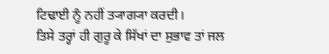ਟਿਢਾਈ ਨੂੰ ਨਹੀਂ ਤ੍ਯਾਗ੍ਯਾ ਕਰਦੀ।
ਤਿਸੇ ਤਰ੍ਹਾਂ ਹੀ ਗੁਰੂ ਕੇ ਸਿੱਖਾਂ ਦਾ ਸੁਭਾਵ ਤਾਂ ਜਲ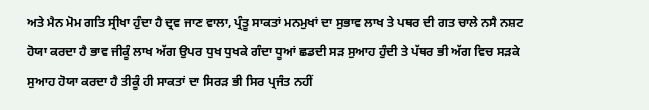ਅਤੇ ਮੈਨ ਮੋਮ ਗਤਿ ਸ੍ਰੀਖਾ ਹੁੰਦਾ ਹੈ ਦ੍ਰਵ ਜਾਣ ਵਾਲਾ, ਪ੍ਰੰਤੂ ਸਾਕਤਾਂ ਮਨਮੁਖਾਂ ਦਾ ਸੁਭਾਵ ਲਾਖ ਤੇ ਪਥਰ ਦੀ ਗਤ ਚਾਲੇ ਨਸੈ ਨਸ਼ਟ ਹੋਯਾ ਕਰਦਾ ਹੈ ਭਾਵ ਜੀਕੂੰ ਲਾਖ ਅੱਗ ਉਪਰ ਧੁਖ ਧੁਖਕੇ ਗੰਦਾ ਧੂਆਂ ਛਡਦੀ ਸੜ ਸੁਆਹ ਹੁੰਦੀ ਤੇ ਪੱਥਰ ਭੀ ਅੱਗ ਵਿਚ ਸੜਕੇ ਸੁਆਹ ਹੋਯਾ ਕਰਦਾ ਹੈ ਤੀਕੂੰ ਹੀ ਸਾਕਤਾਂ ਦਾ ਸਿਰੜ ਭੀ ਸਿਰ ਪ੍ਰਜੰਤ ਨਹੀਂ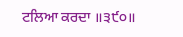ਟਲਿਆ ਕਰਦਾ ॥੩੯੦॥